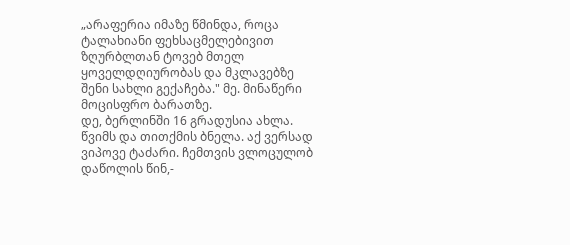„არაფერია იმაზე წმინდა, როცა ტალახიანი ფეხსაცმელებივით ზღურბლთან ტოვებ მთელ ყოველდღიურობას და მკლავებზე შენი სახლი გექაჩება." მე. მინაწერი მოცისფრო ბარათზე.
დე, ბერლინში 16 გრადუსია ახლა. წვიმს და თითქმის ბნელა. აქ ვერსად ვიპოვე ტაძარი. ჩემთვის ვლოცულობ დაწოლის წინ,-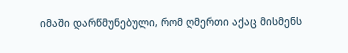იმაში დარწმუნებული, რომ ღმერთი აქაც მისმენს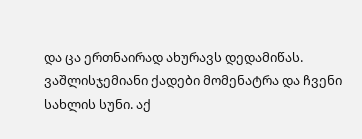და ცა ერთნაირად ახურავს დედამიწას. ვაშლისჯემიანი ქადები მომენატრა და ჩვენი სახლის სუნი. აქ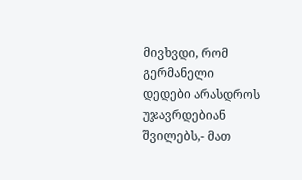მივხვდი, რომ გერმანელი დედები არასდროს უჯავრდებიან შვილებს,- მათ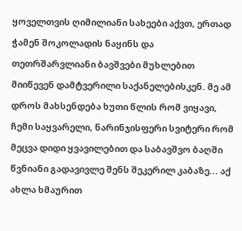ყოველთვის ღიმილიანი სახეები აქვთ, ერთად ჭამენ შოკოლადის ნაყინს და თეთრშარვლიანი ბავშვები მუხლებით მიიწევენ დამტვერილი საქანელებისკენ. მე ამ დროს მახსენდება ხუთი წლის რომ ვიყავი, ჩემი საყვარელი, ნარინჯისფერი სვიტერი რომ მეცვა დიდი ყვავილებით და საბავშვო ბაღში წვნიანი გადავივლე შენს შეკერილ კაბაზე... აქ ახლა ხმაურით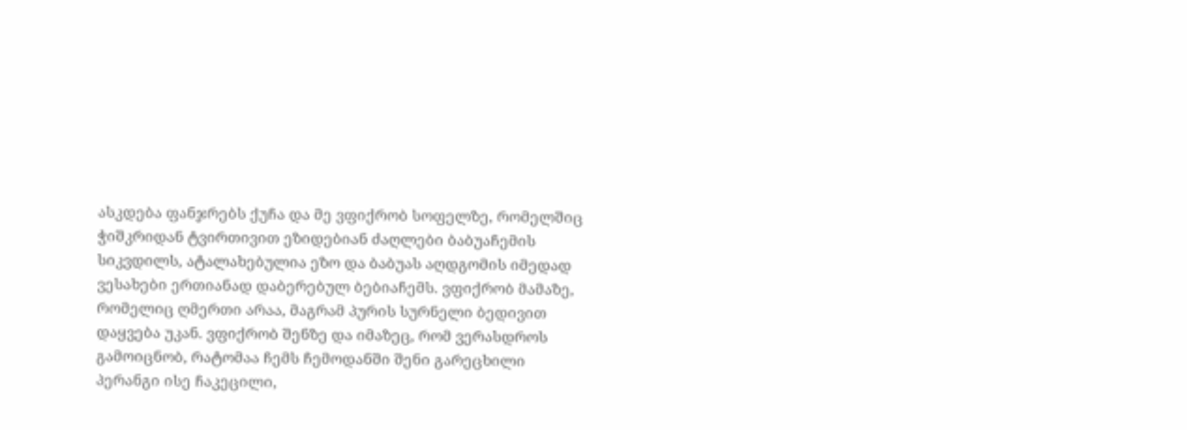ასკდება ფანჯრებს ქუჩა და მე ვფიქრობ სოფელზე, რომელშიც ჭიშკრიდან ტვირთივით ეზიდებიან ძაღლები ბაბუაჩემის სიკვდილს, ატალახებულია ეზო და ბაბუას აღდგომის იმედად ვესახები ერთიანად დაბერებულ ბებიაჩემს. ვფიქრობ მამაზე, რომელიც ღმერთი არაა, მაგრამ პურის სურნელი ბედივით დაყვება უკან. ვფიქრობ შენზე და იმაზეც, რომ ვერასდროს გამოიცნობ, რატომაა ჩემს ჩემოდანში შენი გარეცხილი პერანგი ისე ჩაკეცილი,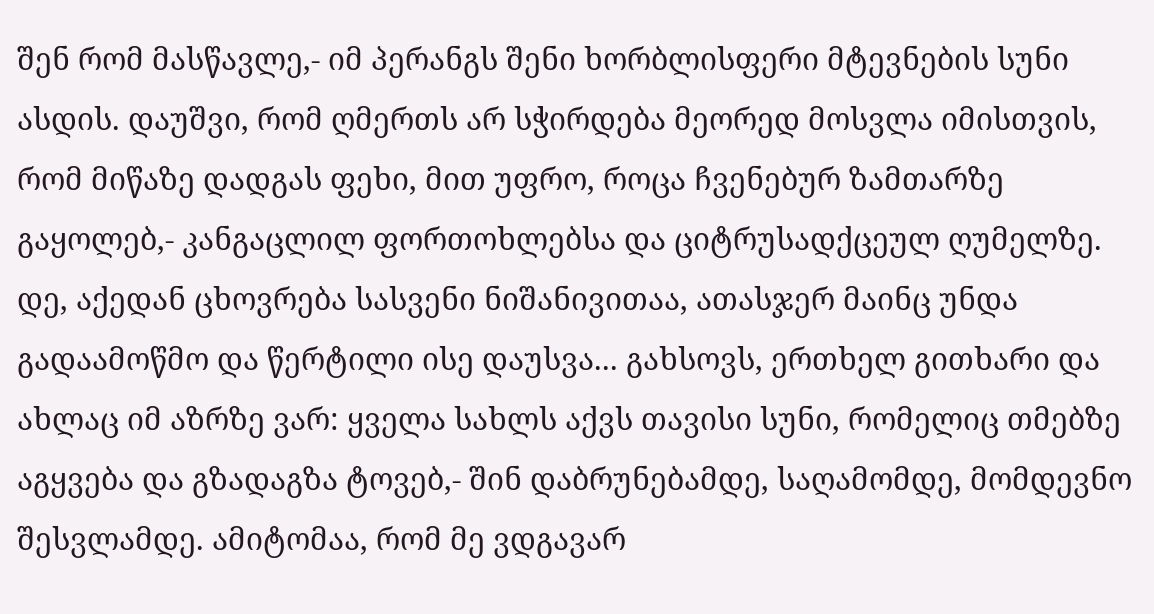შენ რომ მასწავლე,- იმ პერანგს შენი ხორბლისფერი მტევნების სუნი ასდის. დაუშვი, რომ ღმერთს არ სჭირდება მეორედ მოსვლა იმისთვის, რომ მიწაზე დადგას ფეხი, მით უფრო, როცა ჩვენებურ ზამთარზე გაყოლებ,- კანგაცლილ ფორთოხლებსა და ციტრუსადქცეულ ღუმელზე. დე, აქედან ცხოვრება სასვენი ნიშანივითაა, ათასჯერ მაინც უნდა გადაამოწმო და წერტილი ისე დაუსვა... გახსოვს, ერთხელ გითხარი და ახლაც იმ აზრზე ვარ: ყველა სახლს აქვს თავისი სუნი, რომელიც თმებზე აგყვება და გზადაგზა ტოვებ,- შინ დაბრუნებამდე, საღამომდე, მომდევნო შესვლამდე. ამიტომაა, რომ მე ვდგავარ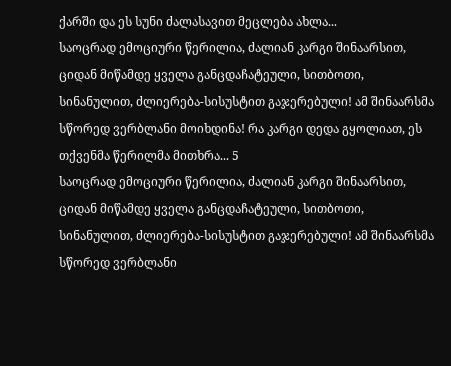ქარში და ეს სუნი ძალასავით მეცლება ახლა...
საოცრად ემოციური წერილია, ძალიან კარგი შინაარსით, ციდან მიწამდე ყველა განცდაჩატეული, სითბოთი, სინანულით, ძლიერება-სისუსტით გაჯერებული! ამ შინაარსმა სწორედ ვერბლანი მოიხდინა! რა კარგი დედა გყოლიათ, ეს თქვენმა წერილმა მითხრა... 5
საოცრად ემოციური წერილია, ძალიან კარგი შინაარსით, ციდან მიწამდე ყველა განცდაჩატეული, სითბოთი, სინანულით, ძლიერება-სისუსტით გაჯერებული! ამ შინაარსმა სწორედ ვერბლანი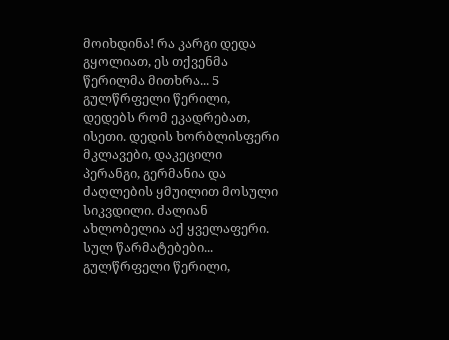მოიხდინა! რა კარგი დედა გყოლიათ, ეს თქვენმა წერილმა მითხრა... 5
გულწრფელი წერილი, დედებს რომ ეკადრებათ, ისეთი. დედის ხორბლისფერი მკლავები, დაკეცილი პერანგი, გერმანია და ძაღლების ყმუილით მოსული სიკვდილი. ძალიან ახლობელია აქ ყველაფერი. სულ წარმატებები...
გულწრფელი წერილი,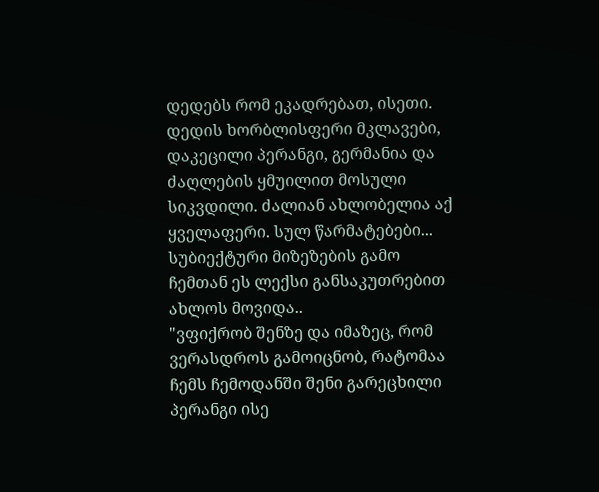დედებს რომ ეკადრებათ, ისეთი. დედის ხორბლისფერი მკლავები, დაკეცილი პერანგი, გერმანია და ძაღლების ყმუილით მოსული სიკვდილი. ძალიან ახლობელია აქ ყველაფერი. სულ წარმატებები...
სუბიექტური მიზეზების გამო ჩემთან ეს ლექსი განსაკუთრებით ახლოს მოვიდა..
"ვფიქრობ შენზე და იმაზეც, რომ ვერასდროს გამოიცნობ, რატომაა ჩემს ჩემოდანში შენი გარეცხილი პერანგი ისე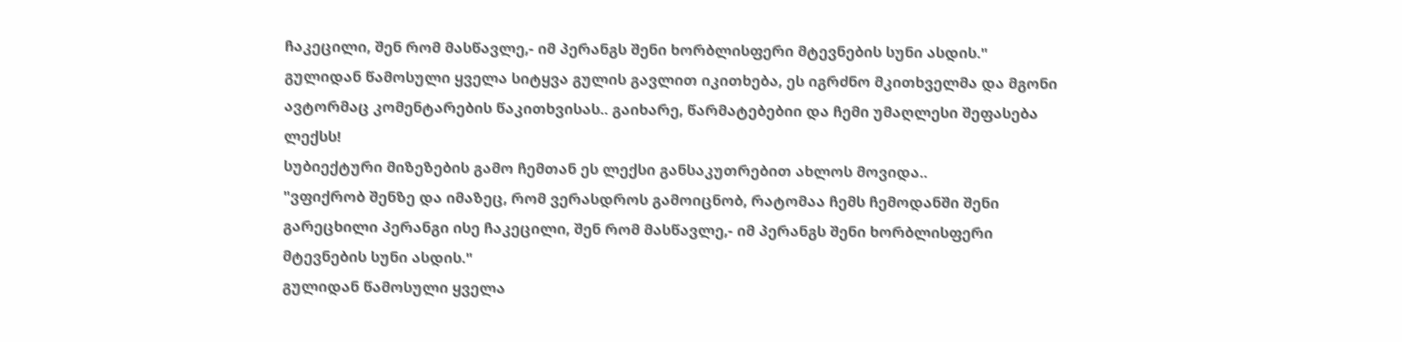ჩაკეცილი, შენ რომ მასწავლე,- იმ პერანგს შენი ხორბლისფერი მტევნების სუნი ასდის."
გულიდან წამოსული ყველა სიტყვა გულის გავლით იკითხება, ეს იგრძნო მკითხველმა და მგონი ავტორმაც კომენტარების წაკითხვისას.. გაიხარე, წარმატებებიი და ჩემი უმაღლესი შეფასება ლექსს!
სუბიექტური მიზეზების გამო ჩემთან ეს ლექსი განსაკუთრებით ახლოს მოვიდა..
"ვფიქრობ შენზე და იმაზეც, რომ ვერასდროს გამოიცნობ, რატომაა ჩემს ჩემოდანში შენი გარეცხილი პერანგი ისე ჩაკეცილი, შენ რომ მასწავლე,- იმ პერანგს შენი ხორბლისფერი მტევნების სუნი ასდის."
გულიდან წამოსული ყველა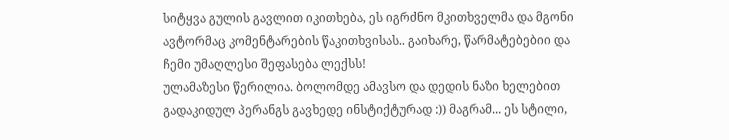სიტყვა გულის გავლით იკითხება, ეს იგრძნო მკითხველმა და მგონი ავტორმაც კომენტარების წაკითხვისას.. გაიხარე, წარმატებებიი და ჩემი უმაღლესი შეფასება ლექსს!
ულამაზესი წერილია. ბოლომდე ამავსო და დედის ნაზი ხელებით გადაკიდულ პერანგს გავხედე ინსტიქტურად :)) მაგრამ... ეს სტილი,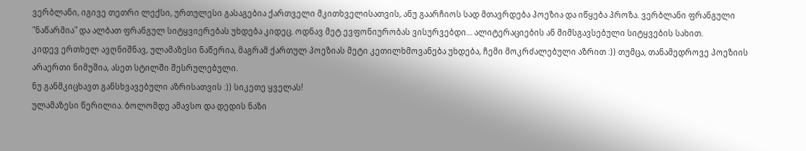ვერბლანი, იგივე თეთრი ლექსი, ურთულესი გასაგებია ქართველი მკითხველისათვის, ანუ გაარჩიოს სად მთავრდება პოეზია და იწყება პროზა. ვერბლანი ფრანგული "ნაწარმია" და ალბათ ფრანგულ სიტყვიერებას უხდება კიდეც. ოდნავ მეტ ევფონიურობას ვისურვებდი... ალიტერაციების ან მიმსგავსებული სიტყვების სახით.
კიდევ ერთხელ ავღნიშნავ, ულამაზესი ნაწერია, მაგრამ ქართულ პოეზიას მეტი კეთილხმოვანება უხდება, ჩემი მოკრძალებული აზრით :)) თუმცა, თანამედროვე პოეზიის არაერთი ნიმუშია, ასეთ სტილში შესრულებული.
ნუ განმკიცხავთ განსხვავებული აზრისათვის :)) სიკეთე ყველას!
ულამაზესი წერილია. ბოლომდე ამავსო და დედის ნაზი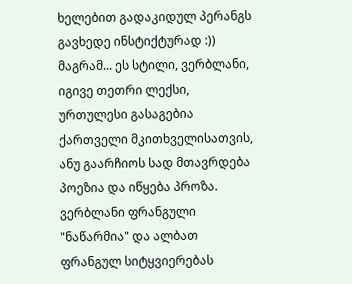ხელებით გადაკიდულ პერანგს გავხედე ინსტიქტურად :)) მაგრამ... ეს სტილი, ვერბლანი, იგივე თეთრი ლექსი, ურთულესი გასაგებია ქართველი მკითხველისათვის, ანუ გაარჩიოს სად მთავრდება პოეზია და იწყება პროზა. ვერბლანი ფრანგული "ნაწარმია" და ალბათ ფრანგულ სიტყვიერებას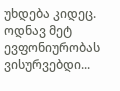უხდება კიდეც. ოდნავ მეტ ევფონიურობას ვისურვებდი...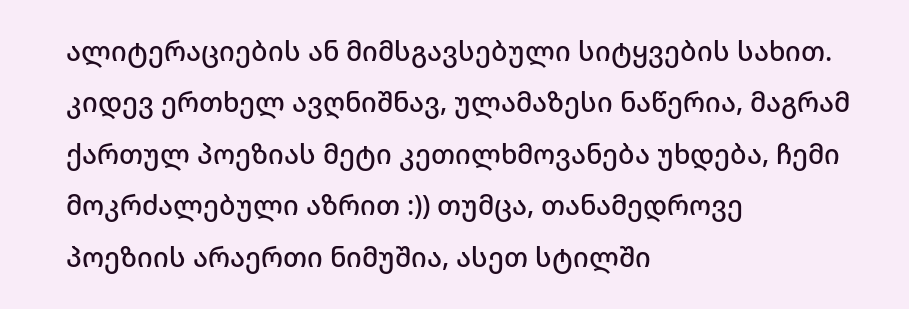ალიტერაციების ან მიმსგავსებული სიტყვების სახით.
კიდევ ერთხელ ავღნიშნავ, ულამაზესი ნაწერია, მაგრამ ქართულ პოეზიას მეტი კეთილხმოვანება უხდება, ჩემი მოკრძალებული აზრით :)) თუმცა, თანამედროვე პოეზიის არაერთი ნიმუშია, ასეთ სტილში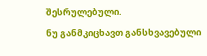შესრულებული.
ნუ განმკიცხავთ განსხვავებული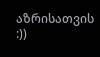აზრისათვის :))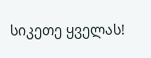სიკეთე ყველას!